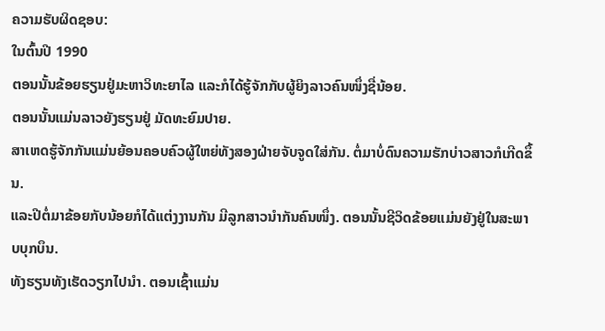ຄວາມຮັບຜິດຊອບ:
ໃນຕົ້ນປີ 1990
ຕອນນັ້ນຂ້ອຍຮຽນຢູ່ມະຫາວິທະຍາໄລ ແລະກໍໄດ້ຮູ້ຈັກກັບຜູ້ຍິງລາວຄົນໜຶ່ງຊື່ນ້ອຍ.
ຕອນນັ້ນແມ່ນລາວຍັງຮຽນຢູ່ ມັດທະຍົມປາຍ.
ສາເຫດຮູ້ຈັກກັນແມ່ນຍ້ອນຄອບຄົວຜູ້ໃຫຍ່ທັງສອງຝ່າຍຈັບຈູດໃສ່ກັນ. ຕໍ່ມາບໍ່ດົນຄວາມຮັກບ່າວສາວກໍເກີດຂຶ້ນ.
ແລະປີຕໍ່ມາຂ້ອຍກັບນ້ອຍກໍໄດ້ແຕ່ງງານກັນ ມີລູກສາວນໍາກັນຄົນໜຶ່ງ. ຕອນນັ້ນຊີວິດຂ້ອຍແມ່ນຍັງຢູ່ໃນສະພາບບຸກບຶນ.
ທັງຮຽນທັງເຮັດວຽກໄປນໍາ. ຕອນເຊົ້າແມ່ນ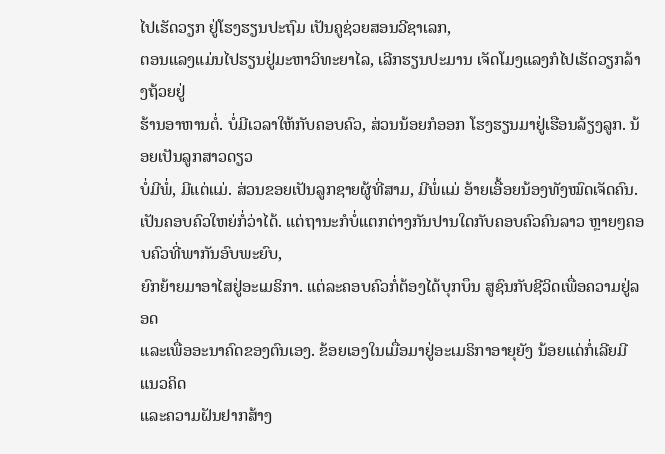ໄປເຮັດວຽກ ຢູ່ໂຮງຮຽນປະຖົມ ເປັນຄູຊ່ວຍສອນວີຊາເລກ,
ຕອນແລງແມ່ນໄປຮຽນຢູ່ມະຫາວິທະຍາໄລ, ເລີກຮຽນປະມານ ເຈັດໂມງແລງກໍໄປເຮັດວຽກລ້າງຖ້ວຍຢູ່
ຮ້ານອາຫານຕໍ່. ບໍ່ມີເວລາໃຫ້ກັບຄອບຄົວ, ສ່ວນນ້ອຍກໍອອກ ໂຮງຮຽນມາຢູ່ເຮືອນລ້ຽງລູກ. ນ້ອຍເປັນລູກສາວດຽວ
ບໍ່ມີພໍ່, ມີແຕ່ແມ່. ສ່ວນຂອຍເປັນລູກຊາຍຜູ້ທີ່ສາມ, ມີພໍ່ແມ່ ອ້າຍເອື້ອຍນ້ອງທັງໝົດເຈັດຄົນ.
ເປັນຄອບຄົວໃຫຍ່ກໍ່ວ່າໄດ້. ແຕ່ຖານະກໍບໍ່ແຕກຕ່າງກັນປານໃດກັບຄອບຄົວຄົນລາວ ຫຼາຍໆຄອບຄົວທີ່ພາກັນອົບພະຍົບ,
ຍົກຍ້າຍມາອາໄສຢູ່ອະເມຣິກາ. ແຕ່ລະຄອບຄົວກໍ່ຕ້ອງໄດ້ບຸກບຶນ ສູຊົນກັບຊີວິດເພື່ອຄວາມຢູ່ລອດ
ແລະເພື່ອອະນາຄົດຂອງຕົນເອງ. ຂ້ອຍເອງໃນເມື່ອມາຢູ່ອະເມຣິກາອາຍຸຍັງ ນ້ອຍແດ່ກໍ່ເລີຍມີແນວຄິດ
ແລະຄວາມຝັນຢາກສ້າງ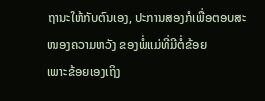ຖານະໃຫ້ກັບຕົນເອງ, ປະການສອງກໍເພື່ອຕອບສະໜອງຄວາມຫວັງ ຂອງພໍ່ແມ່ທີ່ມີຕໍ່ຂ້ອຍ
ເພາະຂ້ອຍເອງເຖິງ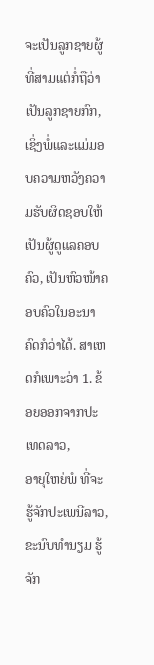ຈະເປັນລູກຊາຍຜູ້ທີ່ສາມແຕ່ກໍ່ຖືວ່າເປັນລູກຊາຍກົກ,
ເຊິ່ງພໍ່ແລະແມ່ມອບຄວາມຫວັງຄວາມຮັບຜິດຊອບໃຫ້ເປັນຜູ້ດູແລຄອບຄົວ, ເປັນຫົວໜ້າຄອບຄົວໃນອະນາຄົດກໍວ່າໄດ້. ສາເຫດກໍເພາະວ່າ 1. ຂ້ອຍອອກຈາກປະເທດລາວ,
ອາຍຸໃຫຍ່ພໍ ທີ່ຈະຮູ້ຈັກປະເພນີລາວ, ຂະນົບທໍານຽມ ຮູ້ຈັກ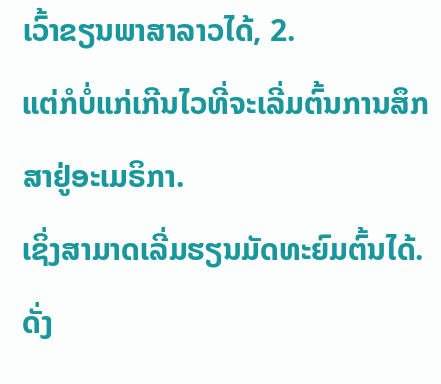ເວົ້າຂຽນພາສາລາວໄດ້, 2.
ແຕ່ກໍບໍ່ແກ່ເກີນໄວທີ່ຈະເລີ່ມຕົ້ນການສຶກສາຢູ່ອະເມຣິກາ.
ເຊິ່ງສາມາດເລີ່ມຮຽນມັດທະຍົມຕົ້ນໄດ້. ດັ່ງ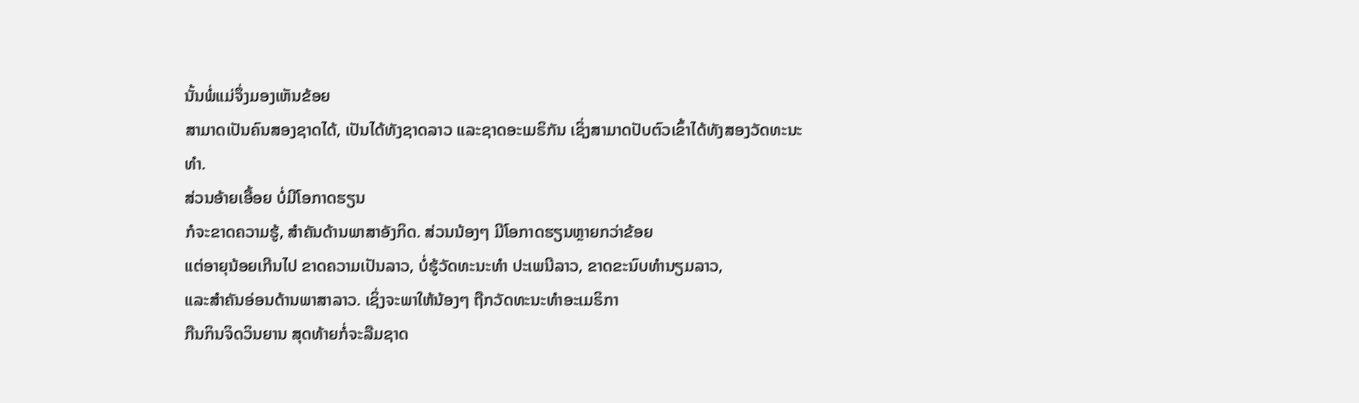ນັ້ນພໍ່ແມ່ຈຶ່ງມອງເຫັນຂ້ອຍ
ສາມາດເປັນຄົນສອງຊາດໄດ້, ເປັນໄດ້ທັງຊາດລາວ ແລະຊາດອະເມຣິກັນ ເຊິ່ງສາມາດປັບຕົວເຂົ້າໄດ້ທັງສອງວັດທະນະທໍາ.
ສ່ວນອ້າຍເອື້ອຍ ບໍ່ມີໂອກາດຮຽນ
ກໍຈະຂາດຄວາມຮູ້, ສໍາຄັນດ້ານພາສາອັງກິດ. ສ່ວນນ້ອງໆ ມີໂອກາດຮຽນຫຼາຍກວ່າຂ້ອຍ
ແຕ່ອາຍຸນ້ອຍເກີນໄປ ຂາດຄວາມເປັນລາວ, ບໍ່ຮູ້ວັດທະນະທໍາ ປະເພນີລາວ, ຂາດຂະນົບທໍານຽມລາວ,
ແລະສໍາຄັນອ່ອນດ້ານພາສາລາວ. ເຊິ່ງຈະພາໃຫ້ນ້ອງໆ ຖືກວັດທະນະທໍາອະເມຣິກາ
ກືນກິນຈິດວິນຍານ ສຸດທ້າຍກໍ່ຈະລືມຊາດ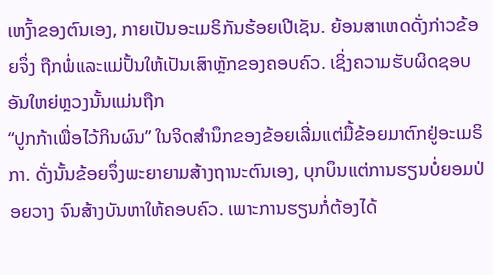ເຫງົ້າຂອງຕົນເອງ, ກາຍເປັນອະເມຣິກັນຮ້ອຍເປີເຊັນ. ຍ້ອນສາເຫດດັ່ງກ່າວຂ້ອຍຈຶ່ງ ຖືກພໍ່ແລະແມ່ປັ້ນໃຫ້ເປັນເສົາຫຼັກຂອງຄອບຄົວ. ເຊິ່ງຄວາມຮັບຜິດຊອບອັນໃຫຍ່ຫຼວງນັ້ນແມ່ນຖືກ
“ປູກກ້າເພື່ອໄວ້ກິນຜົນ” ໃນຈິດສໍານຶກຂອງຂ້ອຍເລີ່ມແຕ່ມື້ຂ້ອຍມາຕົກຢູ່ອະເມຣິກາ. ດັ່ງນັ້ນຂ້ອຍຈຶ່ງພະຍາຍາມສ້າງຖານະຕົນເອງ, ບຸກບຶນແຕ່ການຮຽນບໍ່ຍອມປ່ອຍວາງ ຈົນສ້າງບັນຫາໃຫ້ຄອບຄົວ. ເພາະການຮຽນກໍ່ຕ້ອງໄດ້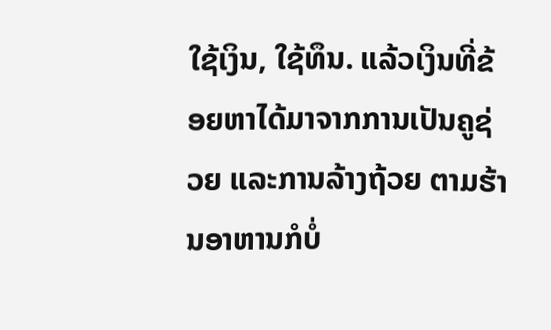ໃຊ້ເງິນ, ໃຊ້ທຶນ. ແລ້ວເງິນທີ່ຂ້ອຍຫາໄດ້ມາຈາກການເປັນຄູຊ່ວຍ ແລະການລ້າງຖ້ວຍ ຕາມຮ້ານອາຫານກໍບໍ່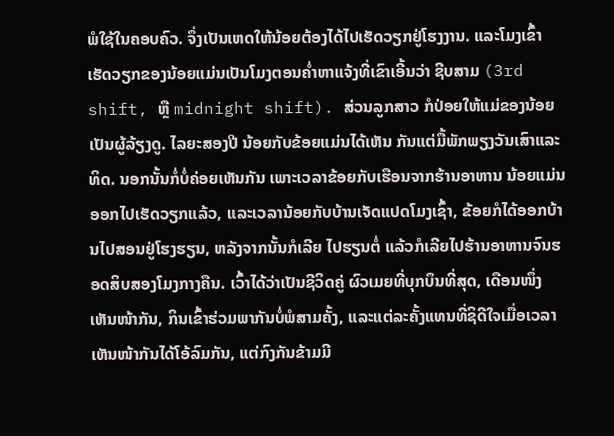ພໍໃຊ້ໃນຄອບຄົວ. ຈຶ່ງເປັນເຫດໃຫ້ນ້ອຍຕ້ອງໄດ້ໄປເຮັດວຽກຢູ່ໂຮງງານ. ແລະໂມງເຂົ້າເຮັດວຽກຂອງນ້ອຍແມ່ນເປັນໂມງຕອນຄໍ່າຫາແຈ້ງທີ່ເຂົາເອີ້ນວ່າ ຊີບສາມ (3rd shift, ຫຼື midnight shift). ສ່ວນລູກສາວ ກໍປ່ອຍໃຫ້ແມ່ຂອງນ້ອຍເປັນຜູ້ລ້ຽງດູ. ໄລຍະສອງປີ ນ້ອຍກັບຂ້ອຍແມ່ນໄດ້ເຫັນ ກັນແຕ່ມື້ພັກພຽງວັນເສົາແລະທິດ. ນອກນັ້ນກໍ່ບໍ່ຄ່ອຍເຫັນກັນ ເພາະເວລາຂ້ອຍກັບເຮືອນຈາກຮ້ານອາຫານ ນ້ອຍແມ່ນອອກໄປເຮັດວຽກແລ້ວ, ແລະເວລານ້ອຍກັບບ້ານເຈັດແປດໂມງເຊົ້າ, ຂ້ອຍກໍໄດ້ອອກບ້ານໄປສອນຢູ່ໂຮງຮຽນ, ຫລັງຈາກນັ້ນກໍເລີຍ ໄປຮຽນຕໍ່ ແລ້ວກໍເລີຍໄປຮ້ານອາຫານຈົນຮອດສິບສອງໂມງກາງຄືນ. ເວົ້າໄດ້ວ່າເປັນຊີວິດຄູ່ ຜົວເມຍທີ່ບຸກບຶນທີ່ສຸດ, ເດືອນໜຶ່ງເຫັນໜ້າກັນ, ກິນເຂົ້າຮ່ວມພາກັນບໍ່ພໍສາມຄັ້ງ, ແລະແຕ່ລະຄັ້ງແທນທີ່ຊິດີໃຈເມື່ອເວລາເຫັນໜ້າກັນໄດ້ໂອ້ລົມກັນ, ແຕ່ກົງກັນຂ້າມມີ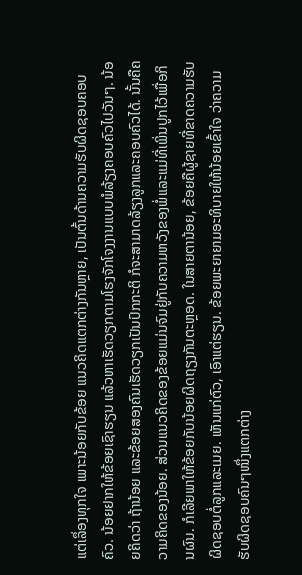ແຕ່ເລຶ່ອງທຸກໃຈ ເພາະນ້ອຍກັບຂ້ອຍ ແນວຄິດແຕກຕ່າງກັນຫຼາຍ, ເປັນຕົ້ນດ້ານຄວາມຮັບຜິດຊອບຄອບຄົວ. ນ້ອຍຢາກໃຫ້ຂ້ອຍເຊົາຮຽນ ແລ້ວຫາເຮັດວຽກຕາມໂຮງຈັກໂຈງງານແບບພໍລ້ຽງຄອບຄົວໄປວັນໆ. ນ້ອຍຄິດວ່າ ຖ້ານ້ອຍ ແລະຂ້ອຍສອງຄົນເຮັດວຽກເປັນປົກກະຕິ ກໍຈະສາມາດລ້ຽງລູກແລະຄອບຄົວໄດ້. ນັ້ນຄືຄວາມຄິດຂອງນ້ອຍ. ສ່ວນແນວຄິດຂອງຂ້ອຍແມ່ນຈົມຢູ່ກັບຄວາມຫວັງຂອງພໍ່ແລະແມ່ທີ່ເພິ່ນປູກໄວ້ເພື່ອກິນຜົນ. ກໍເລີຍພາໃຫ້ຂ້ອຍກັບນ້ອຍຜິດຖຽງກັນຕະຫຼອດ. ໃນສາຍຕານ້ອຍ, ຂ້ອຍຄືຜູ້ຊາຍທີ່ຂາດຄວາມຮັບຜິດຊອບຕໍ່ລູກແລະເມຍ. ເຫັນແກ່ຕົວ, ເອົາແຕ່ຮຽນ. ຂ້ອຍພະຍາຍາມອະທິບາຍໃຫ້ນ້ອຍເຂົ້າໃຈ ວ່າຄວາມຮັບຜິດຊອບຄົນໆໜຶ່ງແຕກຕ່າງ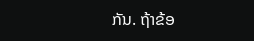ກັນ. ຖ້າຂ້ອ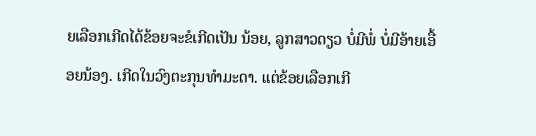ຍເລືອກເກີດໄດ້ຂ້ອຍຈະຂໍເກີດເປັນ ນ້ອຍ, ລູກສາວດຽວ ບໍ່ມີພໍ່ ບໍ່ມີອ້າຍເອື້ອຍນ້ອງ. ເກີດໃນວົງຕະກຸນທໍາມະດາ. ແຕ່ຂ້ອຍເລືອກເກີ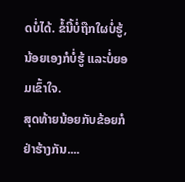ດບໍ່ໄດ້. ຂໍ້ນີ້ບໍ່ຖືກໃຜບໍ່ຮູ້, ນ້ອຍເອງກໍບໍ່ຮູ້ ແລະບໍ່ຍອມເຂົ້າໃຈ.
ສຸດທ້າຍນ້ອຍກັບຂ້ອຍກໍຢ່າຮ້າງກັນ....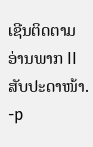ເຊີນຕິດຕາມອ່ານພາກ II ສັບປະດາໜ້າ. -p